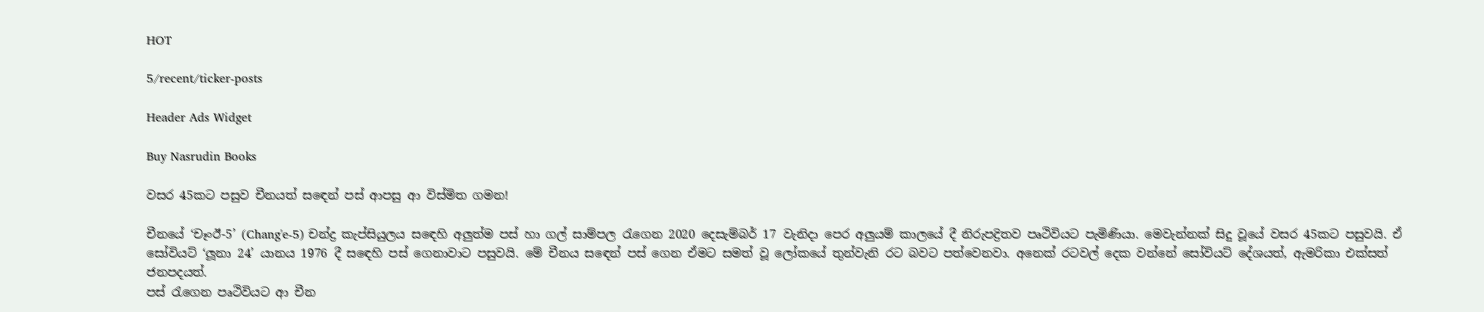HOT

5/recent/ticker-posts

Header Ads Widget

Buy Nasrudin Books

වසර 45කට පසුව චීනයත් සඳ‍ෙන් පස් ආපසු ආ විස්මිත ගමන!

චීනයේ ‘චෑංඊ-5’ (Chang'e-5) චන්ද්‍ර කැප්සියුලය ස‍ඳ‍ෙහි අලුත්ම පස් හා ගල් සාම්පල රැගෙන 2020 දෙසැම්බර් 17 වැනිදා පෙර අලුයම් කාලයේ දී නිරුපද්‍රිතව පෘථිවියට පැමිණියා. මෙවැන්නක් සිදු වූයේ වසර 45කට පසුවයි. ඒ සෝවියට් ‘ලූනා 24’ යානය 1976 දී ස‍ඳ‍ෙහි පස් ගෙනාවාට පසුවයි. මේ චීනය ස‍ඳ‍ෙන් පස් ගෙන ඒමට සමත් වූ ලෝකයේ තුන්වැනි රට බවට පත්වෙනවා. අනෙක් රටවල් දෙක වන්නේ සෝවියට් දේශයත්, ඇමරිකා එක්සත් ජනපදයත්.
පස් රැගෙන පෘථිවියට ආ චීන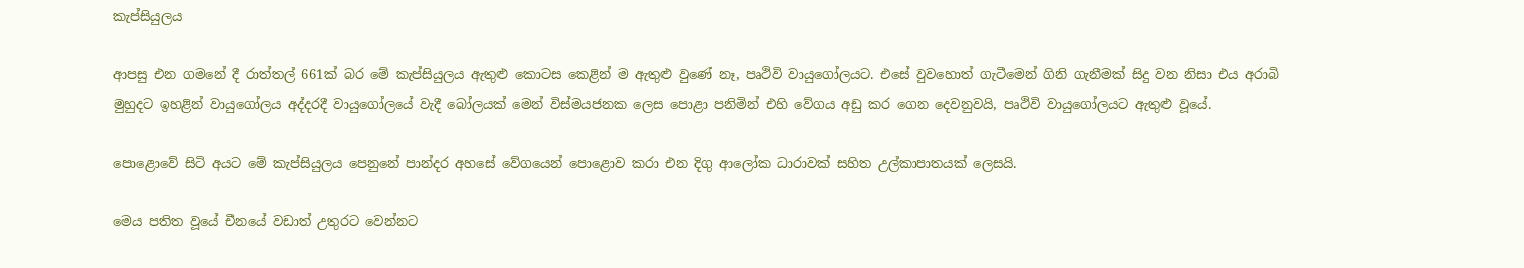කැප්සියුලය

ආපසු එන ගමනේ දී රාත්තල් 661ක් බර මේ කැප්සියුලය ඇතුළු කොටස කෙළින් ම ඇතුළු වුණේ නෑ, පෘථිවි වායුගෝලයට. එසේ වුවහොත් ගැටීමෙන් ගිනි ගැනීමක් සිදු වන නිසා එය අරාබි මුහුදට ඉහළින් වායුගෝලය අද්දරදී වායුගෝලයේ වැදී බෝලයක් මෙන් විස්මයජනක ලෙස පොළා පනිමින් එහි වේගය අඩු කර ගෙන දෙවනුවයි, පෘථිවි වායුගෝලයට ඇතුළු වූයේ.

ප‍ොළොවේ සිටි අයට මේ කැප්සියුලය පෙනුනේ පාන්දර අහසේ වේගයෙන් පොළොව කරා එන දිගු ආලෝක ධාරාවක් සහිත උල්කාපාතයක් ලෙසයි.

මෙය පතිත වූයේ චීනයේ වඩාත් උතුරට වෙන්නට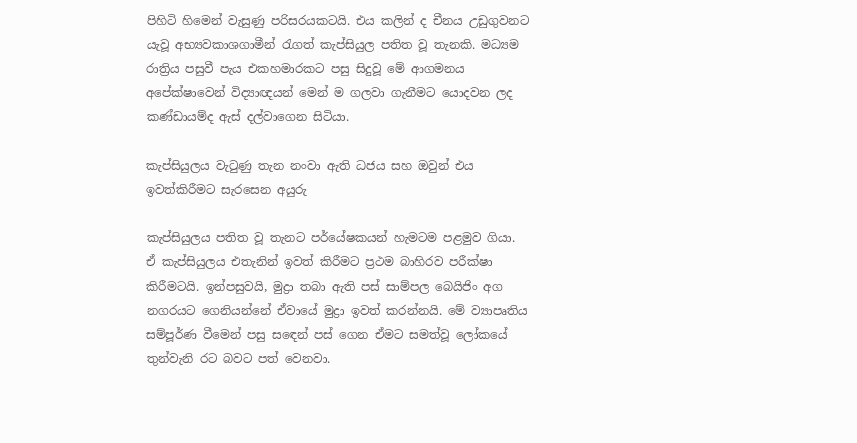පිහිටි හිමෙන් වැසුණු පරිසරයකටයි. එය කලින් ද චීනය උඩුගුවනට යැවූ අභ්‍යවකාශගාමීන් රැගත් කැප්සියුල පතිත වූ තැනකි. මධ්‍යම රාත්‍රිය පසුවී පැය එකහමාරකට පසු සිදුවූ මේ ආගමනය අපේක්ෂාවෙන් විද්‍යාඥයන් මෙන් ම ගලවා ගැනීමට යොදවන ලද කණ්ඩායම්ද ඇස් දල්වාගෙන සිටියා.

කැප්සියුලය වැටුණු තැන නංවා ඇති ධජය සහ ඔවුන් එය ඉවත්කිරීමට සැරසෙන අයුරු

කැප්සියුලය පතිත වූ තැනට පර්යේෂකයන් හැමටම පළමුව ගියා. ඒ කැප්සියුලය එතැනින් ඉවත් කිරීමට ප්‍රථම බාහිරව පරීක්ෂා කිරීමටයි. ඉන්පසුවයි, මුද්‍රා තබා ඇති පස් සාම්පල බෙයිජිං අග නගරයට ගෙනියන්නේ ඒවායේ මුද්‍රා ඉවත් කරන්නයි. මේ ව්‍යාපෘතිය සම්පූර්ණ වීමෙන් පසු ස‍ඳ‍ෙන් පස් ගෙන ඒමට සමත්වූ ලෝකයේ තුන්වැනි රට බවට පත් වෙනවා.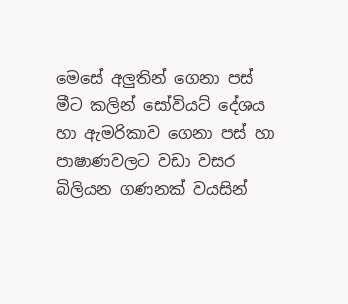මෙසේ අලුතින් ගෙනා පස් මීට කලින් සෝවියට් දේශය හා ඇමරිකාව ගෙනා පස් හා පාෂාණවලට වඩා වසර බිලියන ගණනක් වයසින්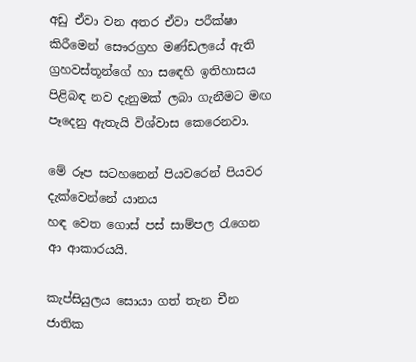අඩු ඒවා වන අතර ඒවා පරීක්ෂා කිරීමෙන් සෞරග්‍රහ මණ්ඩලයේ ඇති ග්‍රහවස්තූන්ගේ හා ස‍ඳ‍ෙහි ඉතිහාසය පිළිබඳ නව දැනුමක් ලබා ගැනීමට මඟ පෑදෙනු ඇතැයි විශ්වාස කෙරෙනවා.

මේ රූප සටහනෙන් පියවරෙන් පියවර දැක්වෙන්නේ යානය
හඳ වෙත ගොස් පස් සාම්පල රැගෙන ආ ආකාරයයි.

කැප්සියුලය සොයා ගත් තැන චීන ජාතික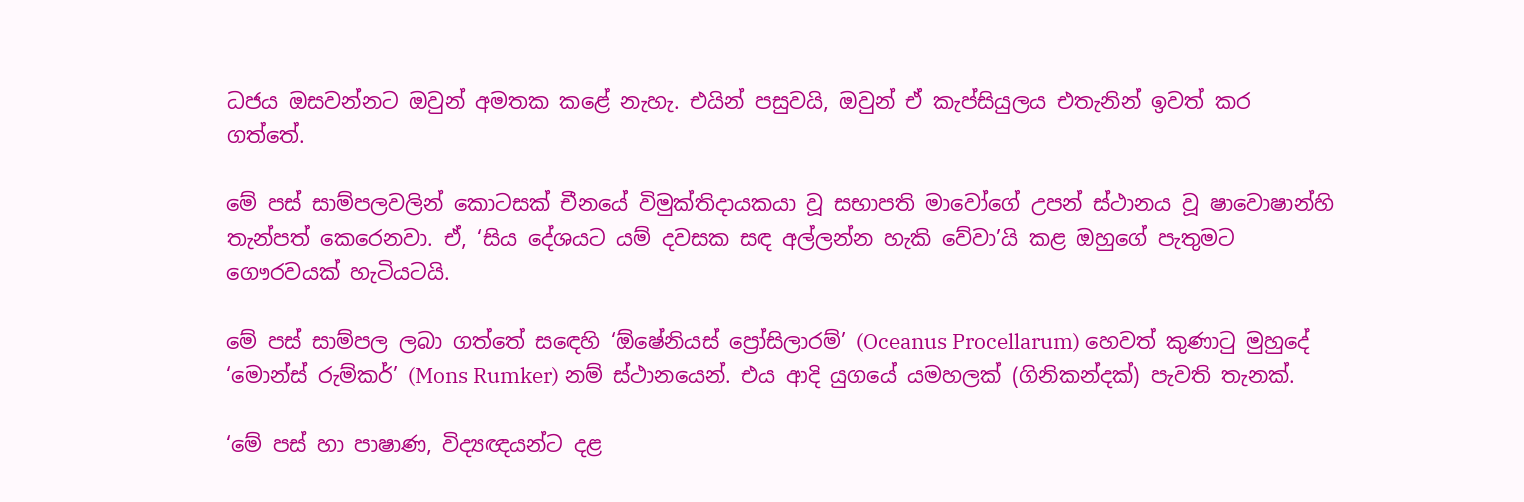ධජය ඔසවන්නට ඔවුන් අමතක කළේ නැහැ. එයින් පසුවයි, ඔවුන් ඒ කැප්සියුලය එතැනින් ඉවත් කර ගත්තේ.

මේ පස් සාම්පලවලින් කොටසක් චීනයේ විමුක්තිදායකයා වූ සභාපති මාවෝගේ උපන් ස්ථානය වූ ෂාවොෂාන්හි තැන්පත් කෙරෙනවා. ඒ, ‘සිය දේශයට යම් දවසක සඳ අල්ලන්න හැකි වේවා’යි කළ ඔහුගේ පැතුමට ගෞරවයක් හැටියටයි.

මේ පස් සාම්පල ලබා ගත්තේ සඳ‍ෙහි ‘ඕෂේනියස් ප්‍රෝසිලාරම්’ (Oceanus Procellarum) හෙවත් කුණාටු මුහුදේ ‘මොන්ස් රුම්කර්’ (Mons Rumker) නම් ස්ථානයෙන්. එය ආදි යුගයේ යමහලක් (ගිනිකන්දක්) පැවති තැනක්.

‘මේ පස් හා පාෂාණ, විද්‍යඥයන්ට දළ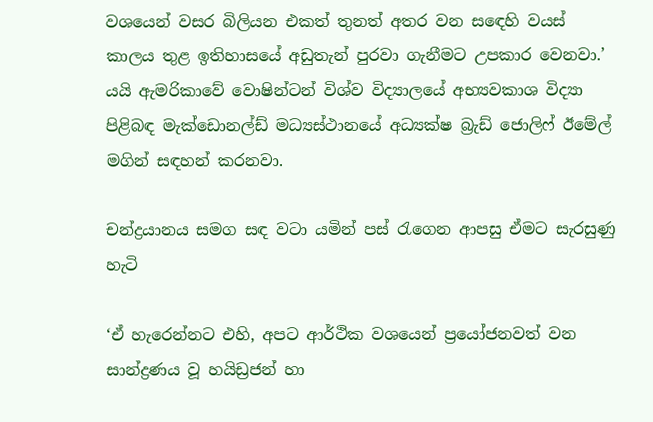වශයෙන් වසර බිලියන එකත් තුනත් අතර වන සඳ‍ෙහි වයස් කාලය තුළ ඉතිහාසයේ අඩුතැන් පුරවා ගැනීමට උපකාර වෙනවා.’ යයි ඇමරිකාවේ වොෂින්ටන් විශ්ව විද්‍යාලයේ අභ්‍යවකාශ විද්‍යා පිළිබඳ මැක්ඩොනල්ඩ් මධ්‍යස්ථානයේ අධ්‍යක්ෂ බ්‍රැඩ් ජොලිෆ් ඊමේල් මගින් සඳහන් කරනවා.

චන්ද්‍රයානය සමග සඳ වටා යමින් පස් රැගෙන ආපසු ඒමට සැරසුණු හැටි

‘ඒ හැරෙන්නට එහි, අපට ආර්ථික වශයෙන් ප්‍රයෝජනවත් වන සාන්ද්‍රණය වූ හයිඩ්‍රජන් ‍හා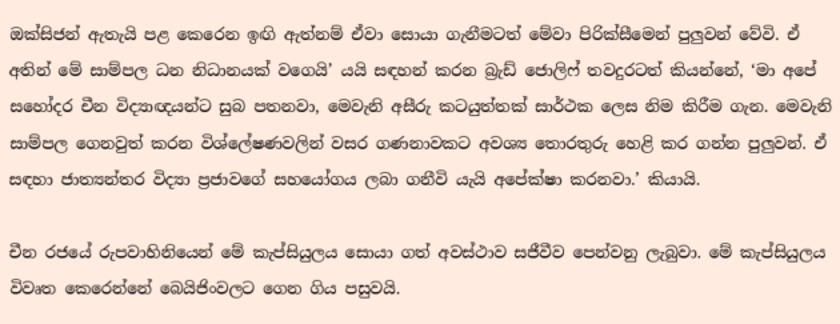ඔක්සිජන් ඇතැයි පළ කෙරෙන ඉඟි ඇත්නම් ඒවා සොයා ගැනීමටත් මේවා පිරික්සීමෙන් පුලුවන් වේවි. ඒ අතින් මේ සාම්පල ධන නිධානයක් වගෙයි’ යයි සඳහන් කරන බ්‍රැඩ් ජොලිෆ් තවදුරටත් කියන්නේ, ‘මා අපේ සහෝදර චීන විද්‍යාඥයන්ට සුබ පතනවා, මෙවැනි අසීරු කටයුත්තක් සාර්ථක ලෙස නිම කිරීම ගැන. මෙවැනි සාම්පල ගෙනවුත් කරන විශ්ලේෂණවලින් වසර ගණනාවකට අවශ්‍ය තොරතුරු හෙළි කර ගන්න පුලුවන්. ඒ සඳහා ජාත්‍යන්තර විද්‍යා ප්‍රජාවගේ සහයෝගය ලබා ගනීවි යැයි අපේක්ෂා කරනවා.’ කියායි.

චීන රජයේ රුපවාහිනියෙන් මේ කැප්සියුලය සොයා ගත් අවස්ථාව සජීවීව පෙන්වනු ලැබුවා. මේ කැප්සියුලය විවෘත කෙරෙන්නේ බෙයිජිංවලට ගෙන ගිය පසුවයි.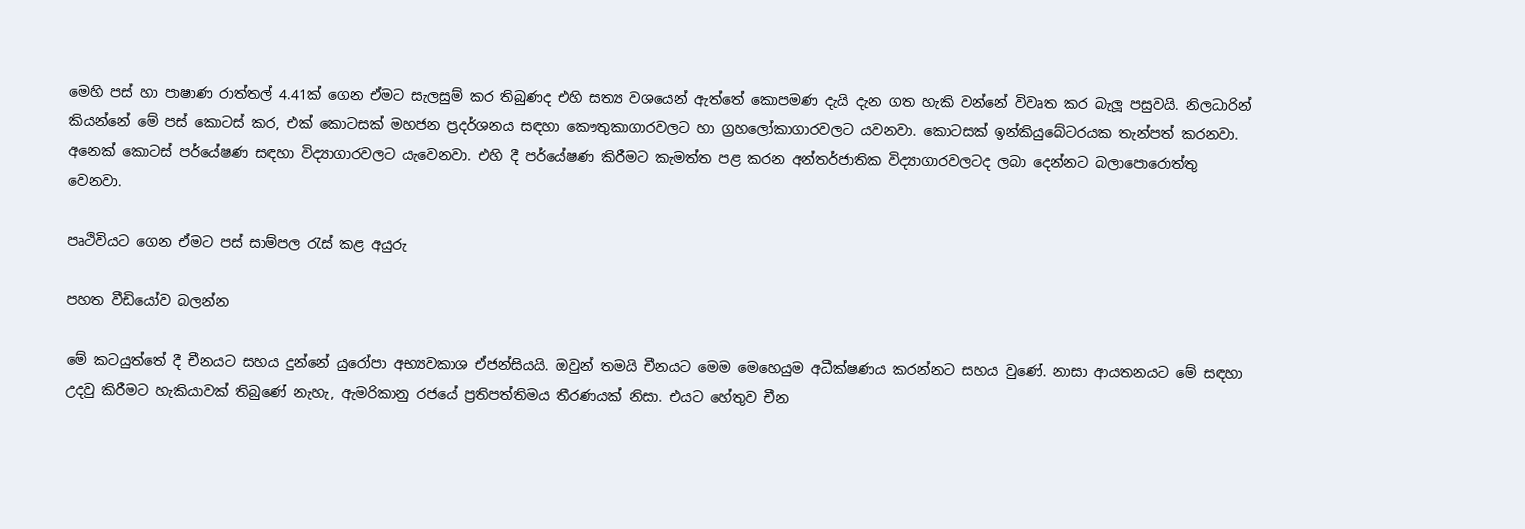මෙහි පස් හා පාෂාණ රාත්තල් 4.41ක් ගෙන ඒමට සැලසුම් කර තිබුණද එහි සත්‍ය වශයෙන් ඇත්තේ කොපමණ දැයි දැන ගත හැකි වන්නේ විවෘත කර බැලූ පසුවයි. නිලධාරින් කියන්නේ මේ පස් කොටස් කර, එක් කොටසක් මහජන ප්‍රදර්ශනය සඳහා කෞතුකාගාරවලට හා ‍ග්‍රහලෝකාගාරවලට යවනවා. කොටසක් ඉන්කියුබේටරයක තැන්පත් කරනවා. අනෙක් කොටස් පර්යේෂණ සඳහා විද්‍යාගාරවලට යැවෙනවා. එහි දී පර්යේෂණ කිරීමට කැමත්ත පළ කරන අන්තර්ජාතික විද්‍යාගාරවලටද ලබා දෙන්නට බලාපොරොත්තු වෙනවා.

පෘථිවියට ගෙන ඒමට පස් සාම්පල රැස් කළ අයුරු

පහත වීඩියෝව බලන්න

මේ කටයුත්තේ දී චීනයට සහය දුන්නේ යුරෝපා අභ්‍යවකාශ ඒජන්සියයි. ඔවුන් තමයි චීනයට මෙම මෙහෙයුම අධීක්ෂණය කරන්නට සහය වුණේ. නාසා ආයතනයට මේ සඳහා උදවු කිරීමට හැකියාවක් තිබු‍ණේ නැහැ, ඇමරිකානු රජයේ ප්‍රතිපත්තිමය තීරණයක් නිසා. එයට හේතුව චීන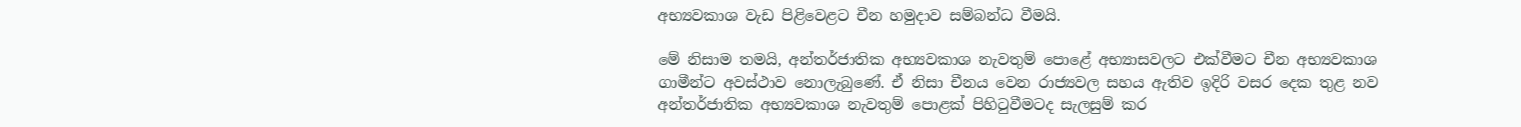අභ්‍යවකාශ වැඩ පිළිවෙළට චීන හමුදාව සම්බන්ධ වීමයි.

මේ නිසාම තමයි, අන්තර්ජාතික අභ්‍යවකාශ නැවතුම් පොළේ අභ්‍යාසවලට එක්වීමට චීන අභ්‍යවකාශ ගාමීන්ට අවස්ථාව නොලැබුණේ. ඒ නිසා චීනය වෙන රාජ්‍යවල සහය ඇතිව ඉදිරි වසර දෙක තුළ නව අන්තර්ජාතික අභ්‍යවකාශ නැවතුම් පොළක් පිහිටුවීමටද සැලසුම් කර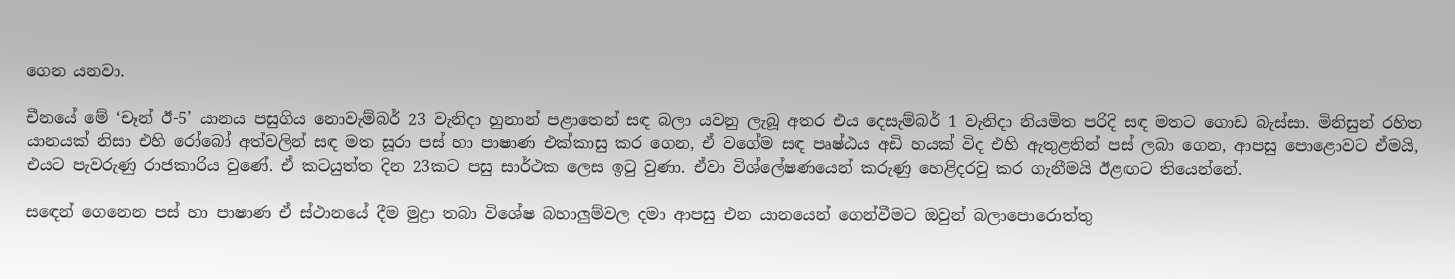ගෙන යනවා.

චීනයේ මේ ‘චෑන් ඊ-5’ යානය පසුගිය නොවැම්බර් 23 වැනිදා හුනාන් පළාතෙන් සඳ බලා යවනු ලැබූ අතර එය දෙසැම්බර් 1 වැනිදා නියමිත පරිදි සඳ මතට ගොඩ බැස්සා. මිනිසුන් රහිත යානයක් නිසා එහි රෝබෝ අත්වලින් සඳ මත සූරා පස් හා පාෂාණ එක්කාසු කර ගෙන, ඒ වගේම සඳ පෘෂ්ඨය අඩි හයක් විද එහි ඇතුළතින් පස් ලබා ගෙන, ආපසු පොළොවට ඒමයි, එයට පැවරුණු රාජකාරිය වුණේ. ඒ කටයුත්ත දින 23කට පසු සාර්ථක ලෙස ඉටු වුණා. ඒවා වි‍ශ්ලේෂණයෙන් කරුණු හෙළිදරවු කර ගැනීමයි ඊළඟට තියෙන්නේ.

සඳ‍ෙන් ගෙනෙන පස් හා පාෂාණ ඒ ස්ථානයේ දීම මුද්‍රා තබා විශේෂ බහාලුම්වල දමා ආපසු එන යානයෙන් ගෙන්වීමට ඔවුන් බලාපොරොත්තු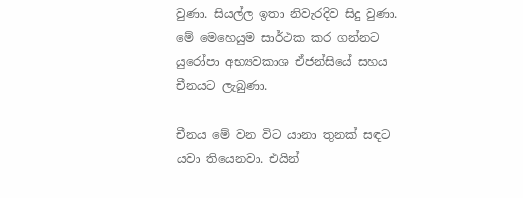වුණා. සියල්ල ඉතා නිවැරදිව සිදු වුණා. මේ මෙහෙයුම සාර්ථක කර ගන්නට යුරෝපා අභ්‍යවකාශ ඒජන්සියේ සහය චීනයට ලැබුණා.

චීනය මේ වන විට යානා තුනක් සඳට යවා තියෙනවා. එයින්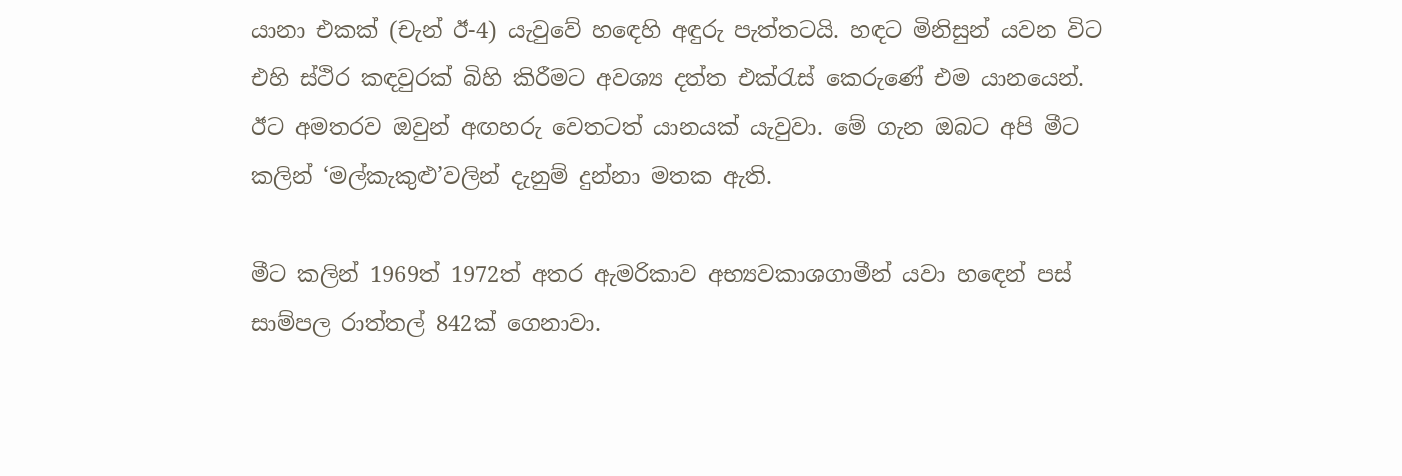යානා එකක් (චැන් ඊ-4) යැවුවේ හඳ‍ෙහි අඳුරු පැත්තටයි. හඳට මිනිසුන් යවන විට එහි ස්ථිර කඳවුරක් බිහි කිරීමට අවශ්‍ය දත්ත එක්රැස් කෙරුණේ එම යානයෙන්. ඊට අමතරව ඔවුන් අඟහරු වෙතටත් යානයක් යැවුවා. මේ ගැන ඔබට අපි මීට කලින් ‘මල්කැකුළු’වලින් දැනුම් දුන්නා මතක ඇති.

මීට කලින් ‍1969ත් 1972ත් අතර ඇමරිකාව අභ්‍යවකාශගාමීන් යවා හ‍ඳ‍ෙන් පස් සාම්පල රාත්තල් 842ක් ගෙනාවා.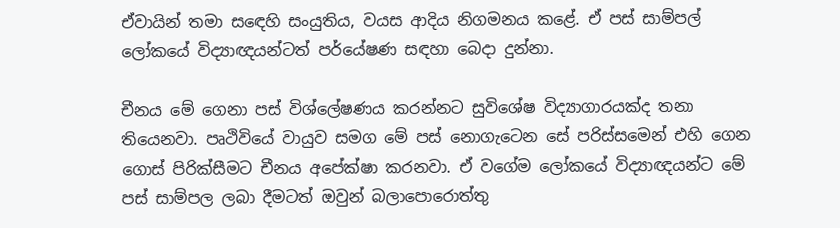ඒවායින් තමා සඳ‍ෙහි සංයුතිය, වයස ආදිය නිගමනය කළේ. ඒ පස් සාම්පල් ලෝකයේ විද්‍යාඥයන්ටත් පර්යේෂණ සඳහා බෙදා දුන්නා.

චීනය මේ ගෙනා පස් විශ්ලේෂණය කරන්නට සුවිශේෂ විද්‍යාගාරයක්ද තනා තියෙනවා. පෘථිවියේ වායුව සමග මේ පස් නොගැටෙන සේ පරිස්සමෙන් එහි ග‍ෙන ගොස් පිරික්සීමට චීනය අපේක්ෂා කරනවා. ඒ වගේම ලෝකයේ විද්‍යාඥයන්ට මේ පස් සාම්පල ලබා දීමටත් ඔවුන් බලාපොරොත්තු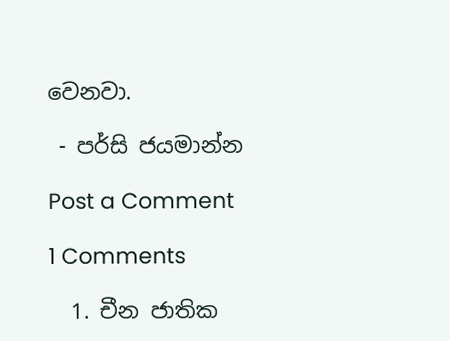වෙනවා.

 - පර්සි ජයමාන්න

Post a Comment

1 Comments

  1. චීන ජාතික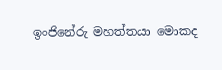ඉංජිනේරු මහත්තයා මොකද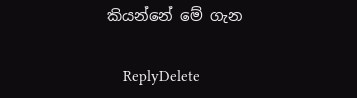කියන්නේ මේ ගැන

    ReplyDelete